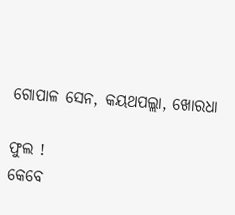ଗୋପାଳ ସେନ, କୟଥପଲ୍ଲା, ଖୋରଧା

ଫୁଲ !
କେବେ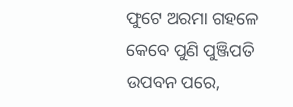ଫୁଟେ ଅରମା ଗହଳେ
କେବେ ପୁଣି ପୁଞ୍ଜିପତି ଉପବନ ପରେ,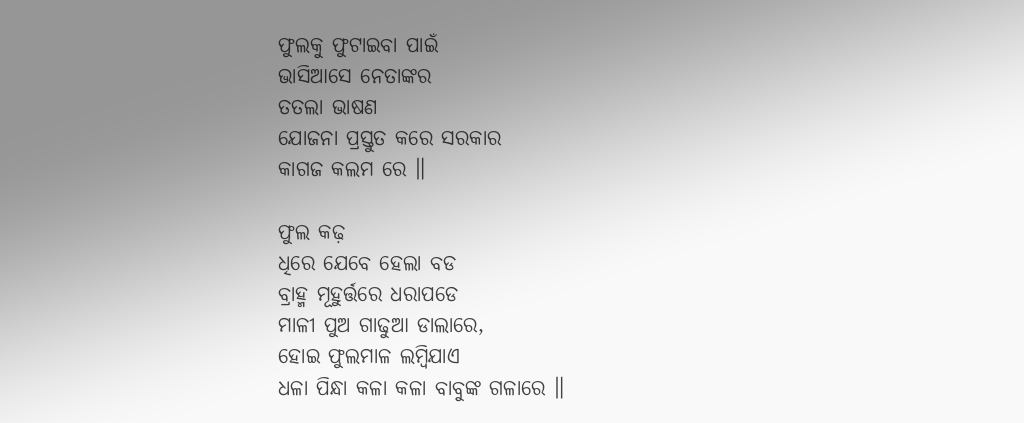ଫୁଲକୁ ଫୁଟାଇବା ପାଇଁ
ଭାସିଆସେ ନେତାଙ୍କର
ତତଲା ଭାଷଣ
ଯୋଜନା ପ୍ରସ୍ତୁତ କରେ ସରକାର
କାଗଜ କଲମ ରେ ॥

ଫୁଲ କଢ଼
ଧିରେ ଯେବେ ହେଲା ବଡ
ବ୍ରାହ୍ମ ମୂହୁର୍ତ୍ତରେ ଧରାପଡେ
ମାଳୀ ପୁଅ ଗାଢୁଆ ଡାଲାରେ,
ହୋଇ ଫୁଲମାଳ ଲମ୍ବିଯାଏ
ଧଳା ପିନ୍ଧା କଳା କଳା ବାବୁଙ୍କ ଗଳାରେ ॥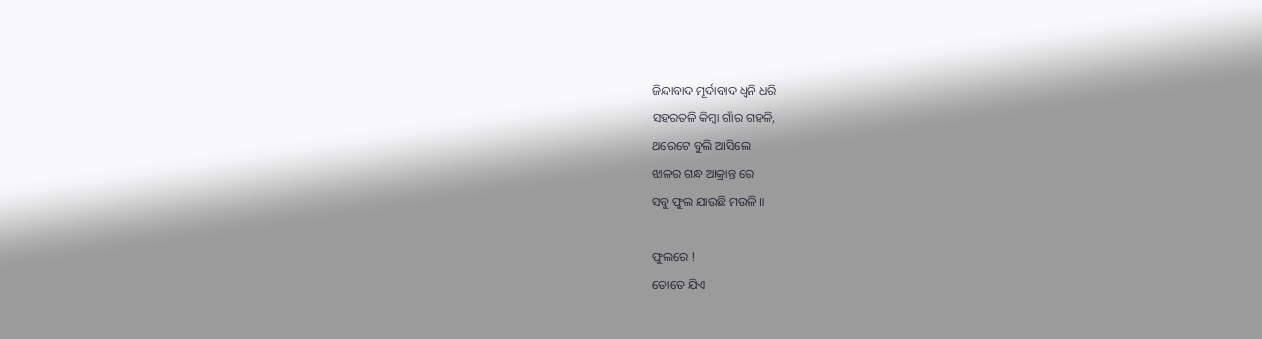ଜିନ୍ଦାବାଦ ମୂର୍ଦାବାଦ ଧ୍ବନି ଧରି
ସହରତଳି କିମ୍ବା ଗାଁର ଗହଳି,
ଥରେଟେ ବୁଲି ଆସିଲେ
ଝାଳର ଗନ୍ଧ ଆକ୍ରାନ୍ତ ରେ
ସବୁ ଫୁଲ ଯାଉଛି ମଉଳି ॥

ଫୁଲରେ !
ତୋତେ ଯିଏ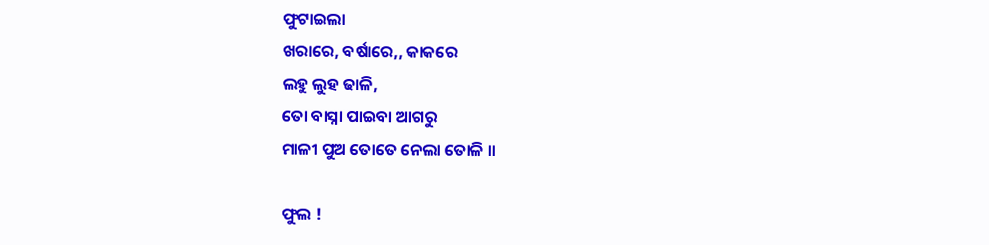ଫୁଟାଇଲା
ଖରାରେ, ବର୍ଷାରେ,, କାକରେ
ଲହୁ ଲୁହ ଢାଳି,
ତୋ ବାସ୍ନା ପାଇବା ଆଗରୁ
ମାଳୀ ପୁଅ ତୋତେ ନେଲା ତୋଳି ॥

ଫୁଲ !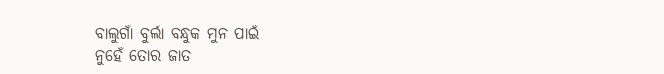ବାଲୁଗାଁ ବୁର୍ଲା ବନ୍ଧୁକ ମୁନ ପାଇଁ
ନୁହେଁ ତୋର ଜାତ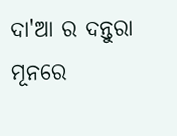ଦା'ଆ ର ଦନ୍ତୁରା ମୂନରେ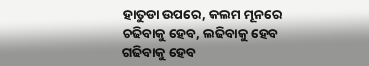ହାତୁଡା ଉପରେ, କଲମ ମୂନରେ
ଚଢିବାକୁ ହେବ, ଲଢିବାକୁ ହେବ
ଗଢିବାକୁ ହେବ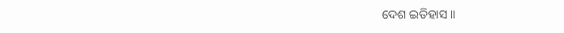ଦେଶ ଇତିହାସ ॥